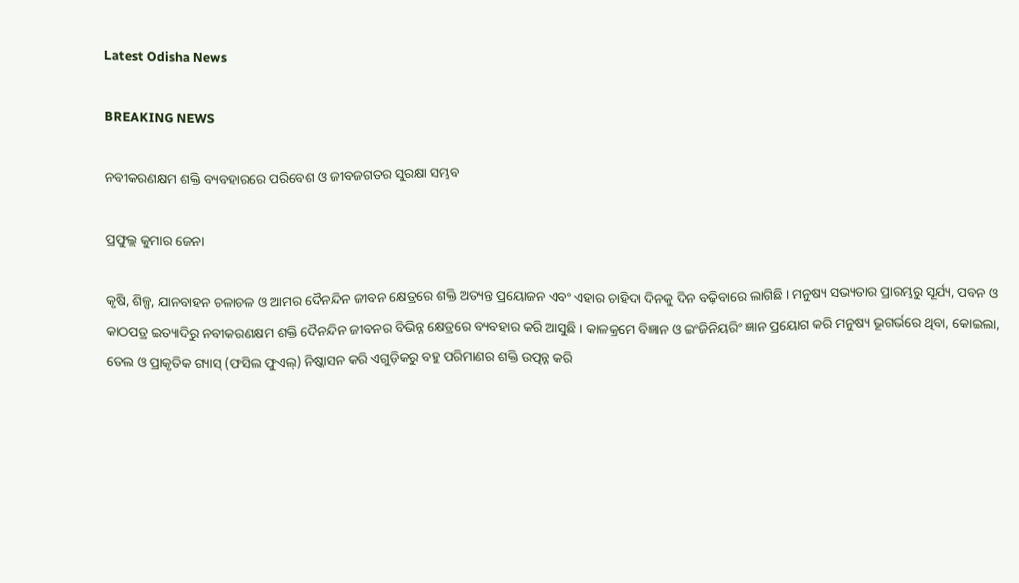Latest Odisha News

BREAKING NEWS

ନବୀକରଣକ୍ଷମ ଶକ୍ତି ବ୍ୟବହାରରେ ପରିବେଶ ଓ ଜୀବଜଗତର ସୁରକ୍ଷା ସମ୍ଭବ

ପ୍ରଫୁଲ୍ଲ କୁମାର ଜେନା

କୃଷି, ଶିଳ୍ପ, ଯାନବାହନ ଚଳାଚଳ ଓ ଆମର ଦୈନନ୍ଦିନ ଜୀବନ କ୍ଷେତ୍ରରେ ଶକ୍ତି ଅତ୍ୟନ୍ତ ପ୍ରୟୋଜନ ଏବଂ ଏହାର ଚାହିଦା ଦିନକୁ ଦିନ ବଢ଼ିବାରେ ଲାଗିଛି । ମନୁଷ୍ୟ ସଭ୍ୟତାର ପ୍ରାରମ୍ଭରୁ ସୂର୍ଯ୍ୟ, ପବନ ଓ କାଠପତ୍ର ଇତ୍ୟାଦିରୁ ନବୀକରଣକ୍ଷମ ଶକ୍ତି ଦୈନନ୍ଦିନ ଜୀବନର ବିଭିନ୍ନ କ୍ଷେତ୍ରରେ ବ୍ୟବହାର କରି ଆସୁଛି । କାଳକ୍ରମେ ବିଜ୍ଞାନ ଓ ଇଂଜିନିୟରିଂ ଜ୍ଞାନ ପ୍ରୟୋଗ କରି ମନୁଷ୍ୟ ଭୂଗର୍ଭରେ ଥିବା, କୋଇଲା, ତେଲ ଓ ପ୍ରାକୃତିକ ଗ୍ୟାସ୍ (ଫସିଲ ଫୁଏଲ୍‌) ନିଷ୍କାସନ କରି ଏଗୁଡ଼ିକରୁ ବହୁ ପରିମାଣର ଶକ୍ତି ଉତ୍ପନ୍ନ କରି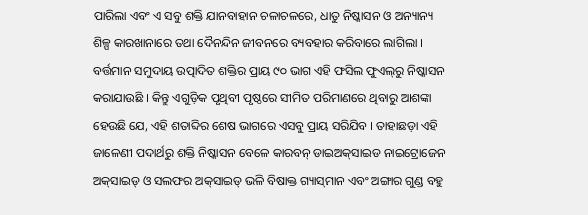ପାରିଲା ଏବଂ ଏ ସବୁ ଶକ୍ତି ଯାନବାହାନ ଚଳାଚଳରେ, ଧାତୁ ନିଷ୍କାସନ ଓ ଅନ୍ୟାନ୍ୟ ଶିଳ୍ପ କାରଖାନାରେ ତଥା ଦୈନନ୍ଦିନ ଜୀବନରେ ବ୍ୟବହାର କରିବାରେ ଲାଗିଲା । ବର୍ତ୍ତମାନ ସମୁଦାୟ ଉତ୍ପାଦିତ ଶକ୍ତିର ପ୍ରାୟ ୯୦ ଭାଗ ଏହି ଫସିଲ ଫୁଏଲ୍‌ରୁ ନିଷ୍କାସନ କରାଯାଉଛି । କିନ୍ତୁ ଏଗୁଡ଼ିକ ପୃଥିବୀ ପୃଷ୍ଠରେ ସୀମିତ ପରିମାଣରେ ଥିବାରୁ ଆଶଙ୍କା ହେଉଛି ଯେ, ଏହି ଶତାବ୍ଦିର ଶେଷ ଭାଗରେ ଏସବୁ ପ୍ରାୟ ସରିଯିବ । ତାହାଛଡ଼ା ଏହି ଜାଳେଣୀ ପଦାର୍ଥରୁ ଶକ୍ତି ନିଷ୍କାସନ ବେଳେ କାରବନ୍ ଡାଇଅକ୍‌ସାଇଡ ନାଇଟ୍ରୋଜେନ ଅକ୍‌ସାଇଡ୍ ଓ ସଲଫର ଅକ୍‌ସାଇଡ୍ ଭଳି ବିଷାକ୍ତ ଗ୍ୟାସ୍‌ମାନ ଏବଂ ଅଙ୍ଗାର ଗୁଣ୍ଡ ବହୁ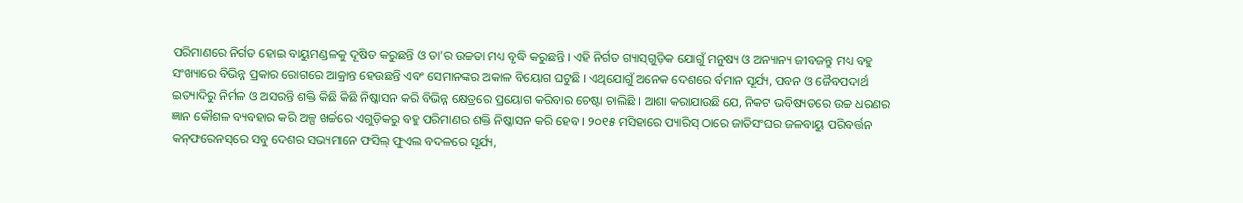ପରିମାଣରେ ନିର୍ଗତ ହୋଇ ବାୟୁମଣ୍ଡଳକୁ ଦୂଷିତ କରୁଛନ୍ତି ଓ ତା’ର ଉଚ୍ଚତା ମଧ୍ୟ ବୃଦ୍ଧି କରୁଛନ୍ତି । ଏହି ନିର୍ଗତ ଗ୍ୟାସ୍‌ଗୁଡ଼ିକ ଯୋଗୁଁ ମନୁଷ୍ୟ ଓ ଅନ୍ୟାନ୍ୟ ଜୀବଜନ୍ତୁ ମଧ୍ୟ ବହୁ ସଂଖ୍ୟାରେ ବିଭିନ୍ନ ପ୍ରକାର ରୋଗରେ ଆକ୍ରାନ୍ତ ହେଉଛନ୍ତି ଏବଂ ସେମାନଙ୍କର ଅକାଳ ବିୟୋଗ ଘଟୁଛି । ଏଥିଯୋଗୁଁ ଅନେକ ଦେଶରେ ର୍ବମାନ ସୂର୍ଯ୍ୟ, ପବନ ଓ ଜୈବପଦାର୍ଥ ଇତ୍ୟାଦିରୁ ନିର୍ମଳ ଓ ଅସରନ୍ତି ଶକ୍ତି କିଛି କିଛି ନିଷ୍କାସନ କରି ବିଭିନ୍ନ କ୍ଷେତ୍ରରେ ପ୍ରୟୋଗ କରିବାର ଚେଷ୍ଟା ଚାଲିଛି । ଆଶା କରାଯାଉଛି ଯେ, ନିକଟ ଭବିଷ୍ୟତରେ ଉଚ୍ଚ ଧରଣର ଜ୍ଞାନ କୌଶଳ ବ୍ୟବହାର କରି ଅଳ୍ପ ଖର୍ଚ୍ଚରେ ଏଗୁଡ଼ିକରୁ ବହୁ ପରିମାଣର ଶକ୍ତି ନିଷ୍କାସନ କରି ହେବ । ୨୦୧୫ ମସିହାରେ ପ୍ୟାରିସ୍ ଠାରେ ଜାତିସଂଘର ଜଳବାୟୁ ପରିବର୍ତ୍ତନ କନ୍‌ଫରେନସ୍‌ରେ ସବୁ ଦେଶର ସଭ୍ୟମାନେ ଫସିଲ୍ ଫୁଏଲ ବଦଳରେ ସୂର୍ଯ୍ୟ,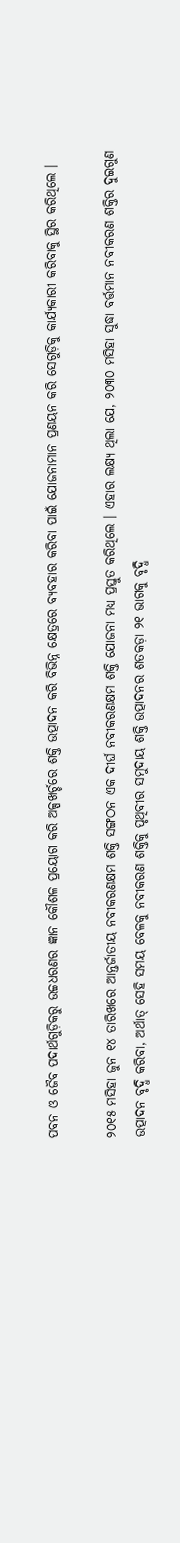ପବନ ଓ ଜୈବ ପଦାର୍ଥଗୁଡ଼ିକରୁ ଉଚ୍ଚଧରଣର ଜ୍ଞାନ କୌଶଳ ପ୍ରୟୋଗ କରି ଅଳ୍ପଖର୍ଚ୍ଚରେ ଶକ୍ତି ଉତ୍ପାଦନ କରି ବିଭିନ୍ନ କ୍ଷେତ୍ରରେ ବ୍ୟବହାର କରିବା ପାଇଁ ଯୋଜନାମାନ ପ୍ରଣୟନ କରି ସେଗୁଡ଼ିକୁ କାର୍ଯ୍ୟକାରୀ କରିବାକୁ ସ୍ଥିର କରିଥିଲେ ।

୨୦୧୫ ମସିହା ଜୁନ ୧୪ ତାରିଖରେ ଆନ୍ତର୍ଜାତୀୟ ନବୀକରଣକ୍ଷମ ଶକ୍ତି ସଙ୍ଗଠନ ଏକ ଦୀର୍ଘ ନବୀକରଣକ୍ଷମ ଶକ୍ତି ଯୋଜନା ମଧ୍ୟ ପ୍ରସ୍ତୁତ କରିଥିଲେ । ଏହାର ଲକ୍ଷ୍ୟ ଥିଲା ଯେ, ୨୦୩୦ ମସିହା ସୁଦ୍ଧା ବର୍ତ୍ତମାନ ନବୀକରଣ ଶକ୍ତିର ଦୁଇଗୁଣ ଉତ୍ପାଦନ ବୃଦ୍ଧି କରିବା, ଅର୍ଥାତ୍ ସେହି ସମୟ ବେଳକୁ ନବୀକରଣ ଶକ୍ତିକୁ ପୃଥିବୀର ସମୁଦାୟ ଶକ୍ତି ଉତ୍ପାଦନର ଶତକଡ଼ା ୨୧ ଭାଗକୁ ବୃଦ୍ଧି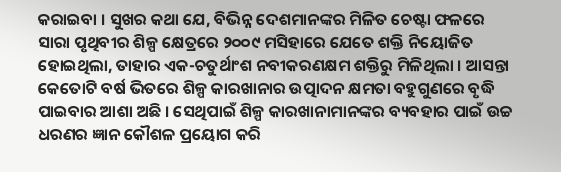କରାଇବା । ସୁଖର କଥା ଯେ, ବିଭିନ୍ନ ଦେଶମାନଙ୍କର ମିଳିତ ଚେଷ୍ଟା ଫଳରେ ସାରା ପୃଥିବୀର ଶିଳ୍ପ କ୍ଷେତ୍ରରେ ୨୦୦୯ ମସିହାରେ ଯେତେ ଶକ୍ତି ନିୟୋଜିତ ହୋଇଥିଲା, ତାହାର ଏକ-ଚତୁର୍ଥାଂଶ ନବୀକରଣକ୍ଷମ ଶକ୍ତିରୁ ମିଳିଥିଲା । ଆସନ୍ତା କେତୋଟି ବର୍ଷ ଭିତରେ ଶିଳ୍ପ କାରଖାନାର ଉତ୍ପାଦନ କ୍ଷମତା ବହୁଗୁଣରେ ବୃଦ୍ଧି ପାଇବାର ଆଶା ଅଛି । ସେଥିପାଇଁ ଶିଳ୍ପ କାରଖାନାମାନଙ୍କର ବ୍ୟବହାର ପାଇଁ ଉଚ୍ଚ ଧରଣର ଜ୍ଞାନ କୌଶଳ ପ୍ରୟୋଗ କରି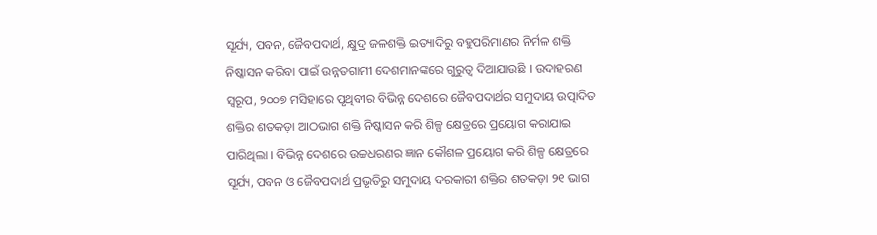ସୂର୍ଯ୍ୟ, ପବନ, ଜୈବପଦାର୍ଥ, କ୍ଷୁଦ୍ର ଜଳଶକ୍ତି ଇତ୍ୟାଦିରୁ ବହୁପରିମାଣର ନିର୍ମଳ ଶକ୍ତି ନିଷ୍କାସନ କରିବା ପାଇଁ ଉନ୍ନତଗାମୀ ଦେଶମାନଙ୍କରେ ଗୁରୁତ୍ୱ ଦିଆଯାଉଛି । ଉଦାହରଣ ସ୍ୱରୂପ, ୨୦୦୭ ମସିହାରେ ପୃଥିବୀର ବିଭିନ୍ନ ଦେଶରେ ଜୈବପଦାର୍ଥର ସମୁଦାୟ ଉତ୍ପାଦିତ ଶକ୍ତିର ଶତକଡ଼ା ଆଠଭାଗ ଶକ୍ତି ନିଷ୍କାସନ କରି ଶିଳ୍ପ କ୍ଷେତ୍ରରେ ପ୍ରୟୋଗ କରାଯାଇ ପାରିଥିଲା । ବିଭିନ୍ନ ଦେଶରେ ଉଚ୍ଚଧରଣର ଜ୍ଞାନ କୌଶଳ ପ୍ରୟୋଗ କରି ଶିଳ୍ପ କ୍ଷେତ୍ରରେ ସୂର୍ଯ୍ୟ, ପବନ ଓ ଜୈବପଦାର୍ଥ ପ୍ରଭୃତିରୁ ସମୁଦାୟ ଦରକାରୀ ଶକ୍ତିର ଶତକଡ଼ା ୨୧ ଭାଗ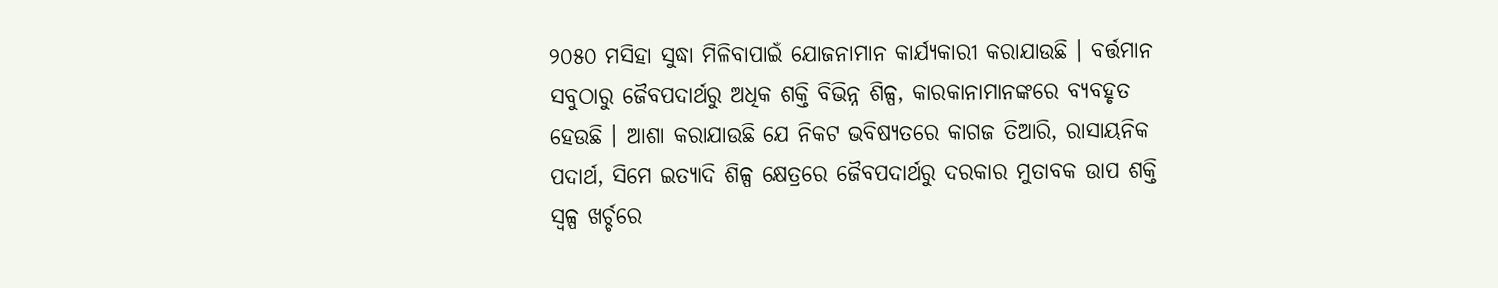୨୦୫୦ ମସିହା ସୁଦ୍ଧା ମିଳିବାପାଇଁ ଯୋଜନାମାନ କାର୍ଯ୍ୟକାରୀ କରାଯାଉଛି । ବର୍ତ୍ତମାନ ସବୁଠାରୁ ଜୈବପଦାର୍ଥରୁ ଅଧିକ ଶକ୍ତି ବିଭିନ୍ନ ଶିଳ୍ପ, କାରକାନାମାନଙ୍କରେ ବ୍ୟବହୃତ ହେଉଛି । ଆଶା କରାଯାଉଛି ଯେ ନିକଟ ଭବିଷ୍ୟତରେ କାଗଜ ତିଆରି, ରାସାୟନିକ ପଦାର୍ଥ, ସିମେ ଇତ୍ୟାଦି ଶିଳ୍ପ କ୍ଷେତ୍ରରେ ଜୈବପଦାର୍ଥରୁ ଦରକାର ମୁତାବକ ଉାପ ଶକ୍ତି ସ୍ୱଳ୍ପ ଖର୍ଚ୍ଚରେ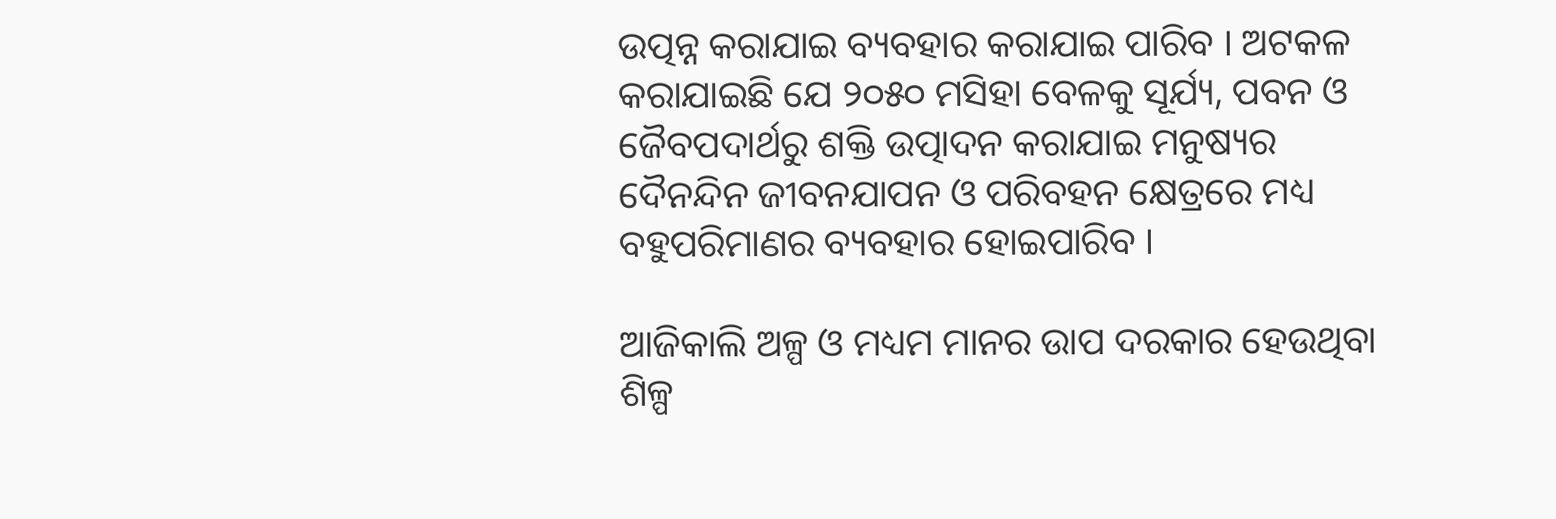ଉତ୍ପନ୍ନ କରାଯାଇ ବ୍ୟବହାର କରାଯାଇ ପାରିବ । ଅଟକଳ କରାଯାଇଛି ଯେ ୨୦୫୦ ମସିହା ବେଳକୁ ସୂର୍ଯ୍ୟ, ପବନ ଓ ଜୈବପଦାର୍ଥରୁ ଶକ୍ତି ଉତ୍ପାଦନ କରାଯାଇ ମନୁଷ୍ୟର ଦୈନନ୍ଦିନ ଜୀବନଯାପନ ଓ ପରିବହନ କ୍ଷେତ୍ରରେ ମଧ୍ୟ ବହୁପରିମାଣର ବ୍ୟବହାର ହୋଇପାରିବ ।

ଆଜିକାଲି ଅଳ୍ପ ଓ ମଧ୍ୟମ ମାନର ଉାପ ଦରକାର ହେଉଥିବା ଶିଳ୍ପ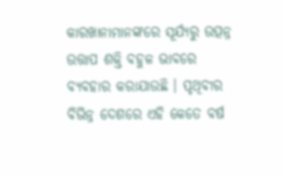କାରଖାନାମାନଙ୍କରେ ସୂର୍ଯ୍ୟରୁ ଉତ୍ପନ୍ନ ଉତ୍ତାପ ଶକ୍ତି ବହୁଳ ଭାବରେ ବ୍ୟବହାର କରାଯାଉଛି । ପୃଥିବୀର ବିଭିନ୍ନ ଦେଶରେ ଏହି କେତେ ବର୍ଷ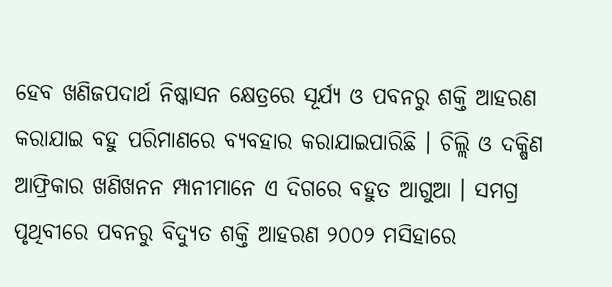ହେବ ଖଣିଜପଦାର୍ଥ ନିଷ୍କାସନ କ୍ଷେତ୍ରରେ ସୂର୍ଯ୍ୟ ଓ ପବନରୁ ଶକ୍ତି ଆହରଣ କରାଯାଇ ବହୁ ପରିମାଣରେ ବ୍ୟବହାର କରାଯାଇପାରିଛି । ଚିଲ୍ଲି ଓ ଦକ୍ଷିଣ ଆଫ୍ରିକାର ଖଣିଖନନ ମ୍ପାନୀମାନେ ଏ ଦିଗରେ ବହୁତ ଆଗୁଆ । ସମଗ୍ର ପୃଥିବୀରେ ପବନରୁ ବିଦ୍ୟୁତ ଶକ୍ତି ଆହରଣ ୨୦୦୨ ମସିହାରେ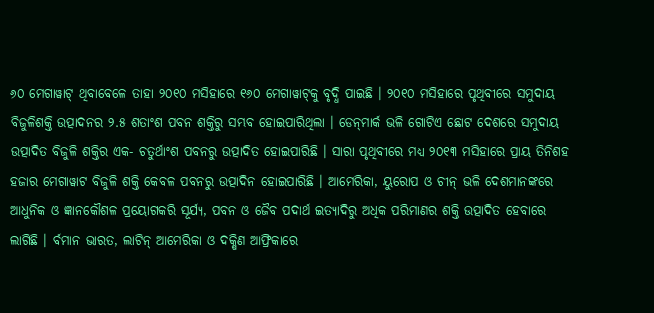୬୦ ମେଗାୱାଟ୍ ଥିବାବେଳେ ତାହା ୨୦୧୦ ମସିହାରେ ୧୬୦ ମେଗାୱାଟ୍‌କୁ ବୃଦ୍ଧି ପାଇଛି । ୨୦୧୦ ମସିହାରେ ପୃଥିବୀରେ ସମୁଦାୟ ବିଜୁଳିଶକ୍ତି ଉତ୍ପାଦନର ୨.୫ ଶତାଂଶ ପବନ ଶକ୍ତିରୁ ସମ୍ଭବ ହୋଇପାରିଥିଲା । ଡେନ୍‌ମାର୍କ ଭଳି ଗୋଟିଏ ଛୋଟ ଦେଶରେ ସମୁଦାୟ ଉତ୍ପାଦିତ ବିଜୁଳି ଶକ୍ତିର ଏକ- ଚତୁର୍ଥାଂଶ ପବନରୁ ଉତ୍ପାଦିତ ହୋଇପାରିଛି । ସାରା ପୃଥିବୀରେ ମଧ୍ୟ ୨୦୧୩ ମସିହାରେ ପ୍ରାୟ ତିନିଶହ ହଜାର ମେଗାୱାଟ ବିଜୁଳି ଶକ୍ତି କେବଳ ପବନରୁ ଉତ୍ପାଦିନ ହୋଇପାରିଛି । ଆମେରିକା, ୟୁରୋପ ଓ ଚୀନ୍ ଭଳି ଦେଶମାନଙ୍କରେ ଆଧୁନିକ ଓ ଜ୍ଞାନକୌଶଳ ପ୍ରୟୋଗକରି ସୂର୍ଯ୍ୟ, ପବନ ଓ ଜୈବ ପଦାର୍ଥ ଇତ୍ୟାଦିରୁ ଅଧିକ ପରିମାଣର ଶକ୍ତି ଉତ୍ପାଦିତ ହେବାରେ ଲାଗିଛି । ର୍ବମାନ ଭାରତ, ଲାଟିନ୍ ଆମେରିକା ଓ ଦକ୍ଷିଣ ଆଫ୍ରିକାରେ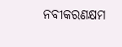ନବୀକରଣକ୍ଷମ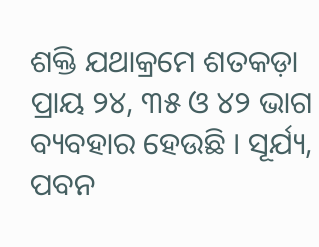ଶକ୍ତି ଯଥାକ୍ରମେ ଶତକଡ଼ା ପ୍ରାୟ ୨୪, ୩୫ ଓ ୪୨ ଭାଗ ବ୍ୟବହାର ହେଉଛି । ସୂର୍ଯ୍ୟ, ପବନ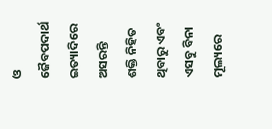ଓ ଜୈବପଦାର୍ଥ ଇତ୍ୟାଦିରେ ଅସରନ୍ତି ଶକ୍ତି ନିହିତ ଥିବାରୁ ଏବଂ ଏସବୁ ବିନା ମୂଲ୍ୟରେ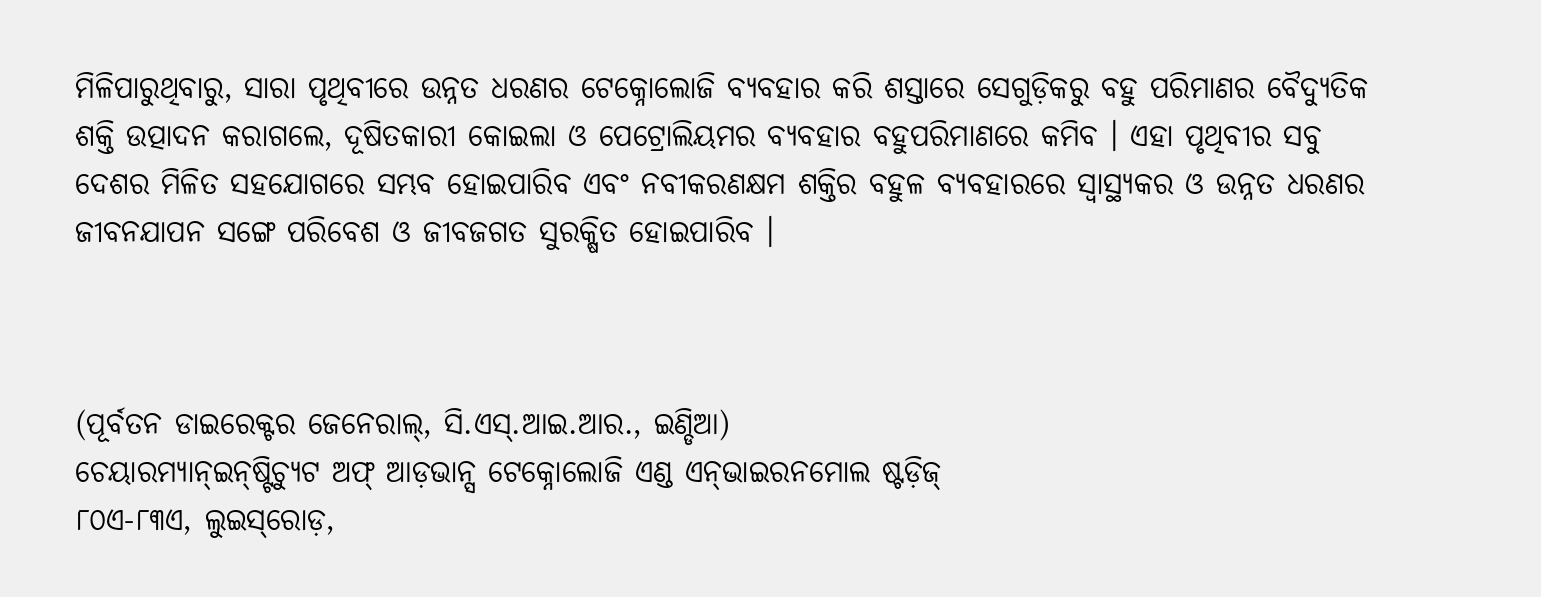ମିଳିପାରୁଥିବାରୁ, ସାରା ପୃଥିବୀରେ ଉନ୍ନତ ଧରଣର ଟେକ୍ନୋଲୋଜି ବ୍ୟବହାର କରି ଶସ୍ତାରେ ସେଗୁଡ଼ିକରୁ ବହୁ ପରିମାଣର ବୈଦ୍ୟୁତିକ ଶକ୍ତି ଉତ୍ପାଦନ କରାଗଲେ, ଦୂଷିତକାରୀ କୋଇଲା ଓ ପେଟ୍ରୋଲିୟମର ବ୍ୟବହାର ବହୁପରିମାଣରେ କମିବ । ଏହା ପୃଥିବୀର ସବୁ ଦେଶର ମିଳିତ ସହଯୋଗରେ ସମ୍ଭବ ହୋଇପାରିବ ଏବଂ ନବୀକରଣକ୍ଷମ ଶକ୍ତିର ବହୁଳ ବ୍ୟବହାରରେ ସ୍ୱାସ୍ଥ୍ୟକର ଓ ଉନ୍ନତ ଧରଣର ଜୀବନଯାପନ ସଙ୍ଗେ ପରିବେଶ ଓ ଜୀବଜଗତ ସୁରକ୍ଷିତ ହୋଇପାରିବ ।



(ପୂର୍ବତନ ଡାଇରେକ୍ଟର ଜେନେରାଲ୍‌, ସି.ଏସ୍‌.ଆଇ.ଆର., ଇଣ୍ଡିଆ)
ଚେୟାରମ୍ୟାନ୍‌ଇନ୍‌ଷ୍ଟିଚ୍ୟୁଟ ଅଫ୍ ଆଡ଼ଭାନ୍ସ ଟେକ୍ନୋଲୋଜି ଏଣ୍ଡ ଏନ୍‌ଭାଇରନମୋଲ ଷ୍ଟଡ଼ିଜ୍‌
୮୦ଏ-୮୩ଏ, ଲୁଇସ୍‌ରୋଡ଼,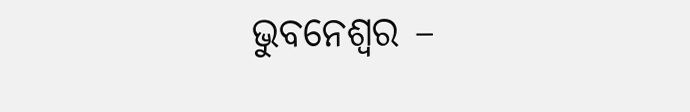ଭୁବନେଶ୍ୱର –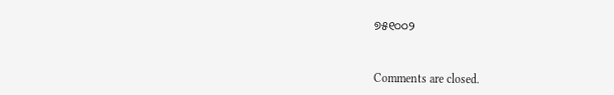୭୫୧୦୦୨



Comments are closed.